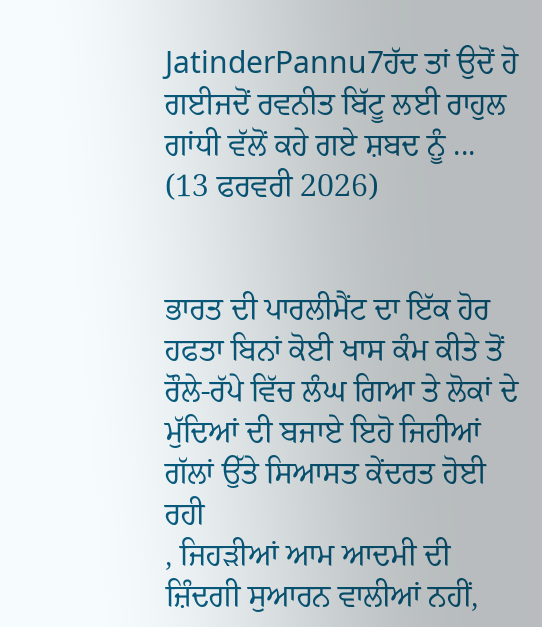JatinderPannu7ਹੱਦ ਤਾਂ ਉਦੋਂ ਹੋ ਗਈਜਦੋਂ ਰਵਨੀਤ ਬਿੱਟੂ ਲਈ ਰਾਹੁਲ ਗਾਂਧੀ ਵੱਲੋਂ ਕਹੇ ਗਏ ਸ਼ਬਦ ਨੂੰ ...
(13 ਫਰਵਰੀ 2026)


ਭਾਰਤ ਦੀ ਪਾਰਲੀਮੈਂਟ ਦਾ ਇੱਕ ਹੋਰ ਹਫਤਾ ਬਿਨਾਂ ਕੋਈ ਖਾਸ ਕੰਮ ਕੀਤੇ ਤੋਂ ਰੌਲੇ-ਰੱਪੇ ਵਿੱਚ ਲੰਘ ਗਿਆ ਤੇ ਲੋਕਾਂ ਦੇ ਮੁੱਦਿਆਂ ਦੀ ਬਜਾਏ ਇਹੋ ਜਿਹੀਆਂ ਗੱਲਾਂ ਉੱਤੇ ਸਿਆਸਤ ਕੇਂਦਰਤ ਹੋਈ ਰਹੀ
, ਜਿਹੜੀਆਂ ਆਮ ਆਦਮੀ ਦੀ ਜ਼ਿੰਦਗੀ ਸੁਆਰਨ ਵਾਲੀਆਂ ਨਹੀਂ,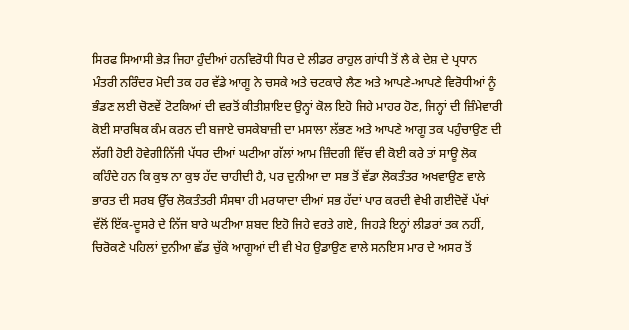ਸਿਰਫ ਸਿਆਸੀ ਭੇੜ ਜਿਹਾ ਹੁੰਦੀਆਂ ਹਨਵਿਰੋਧੀ ਧਿਰ ਦੇ ਲੀਡਰ ਰਾਹੁਲ ਗਾਂਧੀ ਤੋਂ ਲੈ ਕੇ ਦੇਸ਼ ਦੇ ਪ੍ਰਧਾਨ ਮੰਤਰੀ ਨਰਿੰਦਰ ਮੋਦੀ ਤਕ ਹਰ ਵੱਡੇ ਆਗੂ ਨੇ ਚਸਕੇ ਅਤੇ ਚਟਕਾਰੇ ਲੈਣ ਅਤੇ ਆਪਣੇ-ਆਪਣੇ ਵਿਰੋਧੀਆਂ ਨੂੰ ਭੰਡਣ ਲਈ ਚੋਣਵੇਂ ਟੋਟਕਿਆਂ ਦੀ ਵਰਤੋਂ ਕੀਤੀਸ਼ਾਇਦ ਉਨ੍ਹਾਂ ਕੋਲ ਇਹੋ ਜਿਹੇ ਮਾਹਰ ਹੋਣ, ਜਿਨ੍ਹਾਂ ਦੀ ਜ਼ਿੰਮੇਵਾਰੀ ਕੋਈ ਸਾਰਥਿਕ ਕੰਮ ਕਰਨ ਦੀ ਬਜਾਏ ਚਸਕੇਬਾਜ਼ੀ ਦਾ ਮਸਾਲਾ ਲੱਭਣ ਅਤੇ ਆਪਣੇ ਆਗੂ ਤਕ ਪਹੁੰਚਾਉਣ ਦੀ ਲੱਗੀ ਹੋਈ ਹੋਵੇਗੀਨਿੱਜੀ ਪੱਧਰ ਦੀਆਂ ਘਟੀਆ ਗੱਲਾਂ ਆਮ ਜ਼ਿੰਦਗੀ ਵਿੱਚ ਵੀ ਕੋਈ ਕਰੇ ਤਾਂ ਸਾਊ ਲੋਕ ਕਹਿੰਦੇ ਹਨ ਕਿ ਕੁਝ ਨਾ ਕੁਝ ਹੱਦ ਚਾਹੀਦੀ ਹੈ, ਪਰ ਦੁਨੀਆ ਦਾ ਸਭ ਤੋਂ ਵੱਡਾ ਲੋਕਤੰਤਰ ਅਖਵਾਉਣ ਵਾਲੇ ਭਾਰਤ ਦੀ ਸਰਬ ਉੱਚ ਲੋਕਤੰਤਰੀ ਸੰਸਥਾ ਹੀ ਮਰਯਾਦਾ ਦੀਆਂ ਸਭ ਹੱਦਾਂ ਪਾਰ ਕਰਦੀ ਵੇਖੀ ਗਈਦੋਵੇਂ ਪੱਖਾਂ ਵੱਲੋਂ ਇੱਕ-ਦੂਸਰੇ ਦੇ ਨਿੱਜ ਬਾਰੇ ਘਟੀਆ ਸ਼ਬਦ ਇਹੋ ਜਿਹੇ ਵਰਤੇ ਗਏ, ਜਿਹੜੇ ਇਨ੍ਹਾਂ ਲੀਡਰਾਂ ਤਕ ਨਹੀਂ, ਚਿਰੋਕਣੇ ਪਹਿਲਾਂ ਦੁਨੀਆ ਛੱਡ ਚੁੱਕੇ ਆਗੂਆਂ ਦੀ ਵੀ ਖੇਹ ਉਡਾਉਣ ਵਾਲੇ ਸਨਇਸ ਮਾਰ ਦੇ ਅਸਰ ਤੋਂ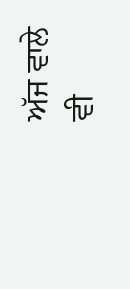ਅੱਜ ਵਾਲੇ ਵੀ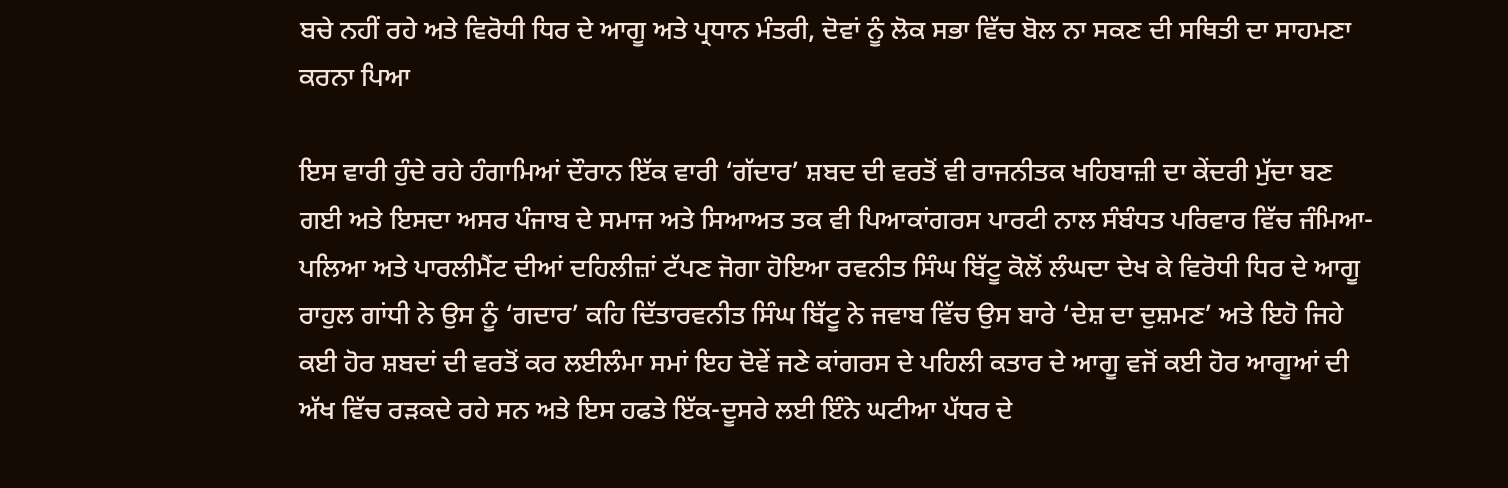ਬਚੇ ਨਹੀਂ ਰਹੇ ਅਤੇ ਵਿਰੋਧੀ ਧਿਰ ਦੇ ਆਗੂ ਅਤੇ ਪ੍ਰਧਾਨ ਮੰਤਰੀ, ਦੋਵਾਂ ਨੂੰ ਲੋਕ ਸਭਾ ਵਿੱਚ ਬੋਲ ਨਾ ਸਕਣ ਦੀ ਸਥਿਤੀ ਦਾ ਸਾਹਮਣਾ ਕਰਨਾ ਪਿਆ

ਇਸ ਵਾਰੀ ਹੁੰਦੇ ਰਹੇ ਹੰਗਾਮਿਆਂ ਦੌਰਾਨ ਇੱਕ ਵਾਰੀ ‘ਗੱਦਾਰ’ ਸ਼ਬਦ ਦੀ ਵਰਤੋਂ ਵੀ ਰਾਜਨੀਤਕ ਖਹਿਬਾਜ਼ੀ ਦਾ ਕੇਂਦਰੀ ਮੁੱਦਾ ਬਣ ਗਈ ਅਤੇ ਇਸਦਾ ਅਸਰ ਪੰਜਾਬ ਦੇ ਸਮਾਜ ਅਤੇ ਸਿਆਅਤ ਤਕ ਵੀ ਪਿਆਕਾਂਗਰਸ ਪਾਰਟੀ ਨਾਲ ਸੰਬੰਧਤ ਪਰਿਵਾਰ ਵਿੱਚ ਜੰਮਿਆ-ਪਲਿਆ ਅਤੇ ਪਾਰਲੀਮੈਂਟ ਦੀਆਂ ਦਹਿਲੀਜ਼ਾਂ ਟੱਪਣ ਜੋਗਾ ਹੋਇਆ ਰਵਨੀਤ ਸਿੰਘ ਬਿੱਟੂ ਕੋਲੋਂ ਲੰਘਦਾ ਦੇਖ ਕੇ ਵਿਰੋਧੀ ਧਿਰ ਦੇ ਆਗੂ ਰਾਹੁਲ ਗਾਂਧੀ ਨੇ ਉਸ ਨੂੰ ‘ਗਦਾਰ’ ਕਹਿ ਦਿੱਤਾਰਵਨੀਤ ਸਿੰਘ ਬਿੱਟੂ ਨੇ ਜਵਾਬ ਵਿੱਚ ਉਸ ਬਾਰੇ ‘ਦੇਸ਼ ਦਾ ਦੁਸ਼ਮਣ’ ਅਤੇ ਇਹੋ ਜਿਹੇ ਕਈ ਹੋਰ ਸ਼ਬਦਾਂ ਦੀ ਵਰਤੋਂ ਕਰ ਲਈਲੰਮਾ ਸਮਾਂ ਇਹ ਦੋਵੇਂ ਜਣੇ ਕਾਂਗਰਸ ਦੇ ਪਹਿਲੀ ਕਤਾਰ ਦੇ ਆਗੂ ਵਜੋਂ ਕਈ ਹੋਰ ਆਗੂਆਂ ਦੀ ਅੱਖ ਵਿੱਚ ਰੜਕਦੇ ਰਹੇ ਸਨ ਅਤੇ ਇਸ ਹਫਤੇ ਇੱਕ-ਦੂਸਰੇ ਲਈ ਇੰਨੇ ਘਟੀਆ ਪੱਧਰ ਦੇ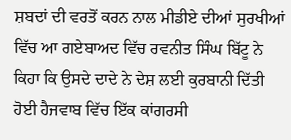ਸ਼ਬਦਾਂ ਦੀ ਵਰਤੋਂ ਕਰਨ ਨਾਲ ਮੀਡੀਏ ਦੀਆਂ ਸੁਰਖੀਆਂ ਵਿੱਚ ਆ ਗਏਬਾਅਦ ਵਿੱਚ ਰਵਨੀਤ ਸਿੰਘ ਬਿੱਟੂ ਨੇ ਕਿਹਾ ਕਿ ਉਸਦੇ ਦਾਦੇ ਨੇ ਦੇਸ਼ ਲਈ ਕੁਰਬਾਨੀ ਦਿੱਤੀ ਹੋਈ ਹੈਜਵਾਬ ਵਿੱਚ ਇੱਕ ਕਾਂਗਰਸੀ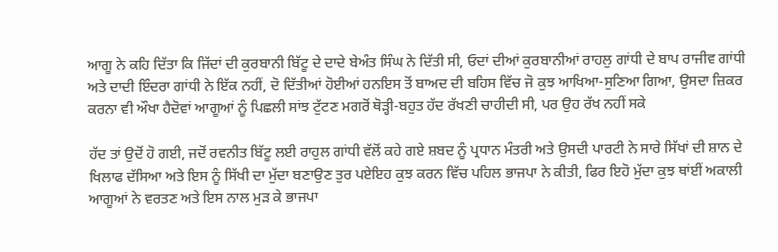ਆਗੂ ਨੇ ਕਹਿ ਦਿੱਤਾ ਕਿ ਜਿੱਦਾਂ ਦੀ ਕੁਰਬਾਨੀ ਬਿੱਟੂ ਦੇ ਦਾਦੇ ਬੇਅੰਤ ਸਿੰਘ ਨੇ ਦਿੱਤੀ ਸੀ, ਓਦਾਂ ਦੀਆਂ ਕੁਰਬਾਨੀਆਂ ਰਾਹਲੁ ਗਾਂਧੀ ਦੇ ਬਾਪ ਰਾਜੀਵ ਗਾਂਧੀ ਅਤੇ ਦਾਦੀ ਇੰਦਰਾ ਗਾਂਧੀ ਨੇ ਇੱਕ ਨਹੀਂ, ਦੋ ਦਿੱਤੀਆਂ ਹੋਈਆਂ ਹਨਇਸ ਤੋਂ ਬਾਅਦ ਦੀ ਬਹਿਸ ਵਿੱਚ ਜੋ ਕੁਝ ਆਖਿਆ-ਸੁਣਿਆ ਗਿਆ, ਉਸਦਾ ਜ਼ਿਕਰ ਕਰਨਾ ਵੀ ਔਖਾ ਹੈਦੋਵਾਂ ਆਗੂਆਂ ਨੂੰ ਪਿਛਲੀ ਸਾਂਝ ਟੁੱਟਣ ਮਗਰੋਂ ਥੋੜ੍ਹੀ-ਬਹੁਤ ਹੱਦ ਰੱਖਣੀ ਚਾਹੀਦੀ ਸੀ, ਪਰ ਉਹ ਰੱਖ ਨਹੀਂ ਸਕੇ

ਹੱਦ ਤਾਂ ਉਦੋਂ ਹੋ ਗਈ, ਜਦੋਂ ਰਵਨੀਤ ਬਿੱਟੂ ਲਈ ਰਾਹੁਲ ਗਾਂਧੀ ਵੱਲੋਂ ਕਹੇ ਗਏ ਸ਼ਬਦ ਨੂੰ ਪ੍ਰਧਾਨ ਮੰਤਰੀ ਅਤੇ ਉਸਦੀ ਪਾਰਟੀ ਨੇ ਸਾਰੇ ਸਿੱਖਾਂ ਦੀ ਸ਼ਾਨ ਦੇ ਖਿਲਾਫ ਦੱਸਿਆ ਅਤੇ ਇਸ ਨੂੰ ਸਿੱਖੀ ਦਾ ਮੁੱਦਾ ਬਣਾਉਣ ਤੁਰ ਪਏਇਹ ਕੁਝ ਕਰਨ ਵਿੱਚ ਪਹਿਲ ਭਾਜਪਾ ਨੇ ਕੀਤੀ, ਫਿਰ ਇਹੋ ਮੁੱਦਾ ਕੁਝ ਥਾਂਈਂ ਅਕਾਲੀ ਆਗੂਆਂ ਨੇ ਵਰਤਣ ਅਤੇ ਇਸ ਨਾਲ ਮੁੜ ਕੇ ਭਾਜਪਾ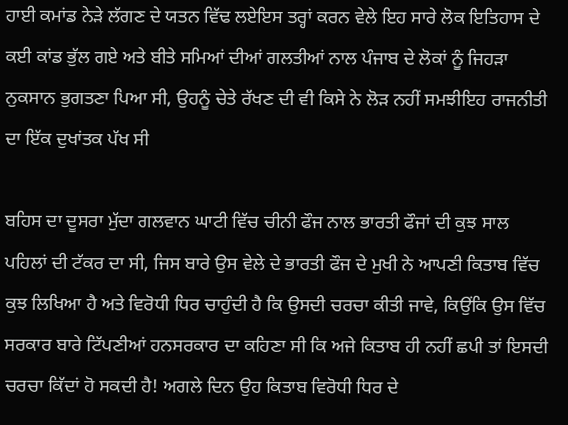ਹਾਈ ਕਮਾਂਡ ਨੇੜੇ ਲੱਗਣ ਦੇ ਯਤਨ ਵਿੱਢ ਲਏਇਸ ਤਰ੍ਹਾਂ ਕਰਨ ਵੇਲੇ ਇਹ ਸਾਰੇ ਲੋਕ ਇਤਿਹਾਸ ਦੇ ਕਈ ਕਾਂਡ ਭੁੱਲ ਗਏ ਅਤੇ ਬੀਤੇ ਸਮਿਆਂ ਦੀਆਂ ਗਲਤੀਆਂ ਨਾਲ ਪੰਜਾਬ ਦੇ ਲੋਕਾਂ ਨੂੰ ਜਿਹੜਾ ਨੁਕਸਾਨ ਭੁਗਤਣਾ ਪਿਆ ਸੀ, ਉਹਨੂੰ ਚੇਤੇ ਰੱਖਣ ਦੀ ਵੀ ਕਿਸੇ ਨੇ ਲੋੜ ਨਹੀਂ ਸਮਝੀਇਹ ਰਾਜਨੀਤੀ ਦਾ ਇੱਕ ਦੁਖਾਂਤਕ ਪੱਖ ਸੀ

ਬਹਿਸ ਦਾ ਦੂਸਰਾ ਮੁੱਦਾ ਗਲਵਾਨ ਘਾਟੀ ਵਿੱਚ ਚੀਨੀ ਫੌਜ ਨਾਲ ਭਾਰਤੀ ਫੌਜਾਂ ਦੀ ਕੁਝ ਸਾਲ ਪਹਿਲਾਂ ਦੀ ਟੱਕਰ ਦਾ ਸੀ, ਜਿਸ ਬਾਰੇ ਉਸ ਵੇਲੇ ਦੇ ਭਾਰਤੀ ਫੌਜ ਦੇ ਮੁਖੀ ਨੇ ਆਪਣੀ ਕਿਤਾਬ ਵਿੱਚ ਕੁਝ ਲਿਖਿਆ ਹੈ ਅਤੇ ਵਿਰੋਧੀ ਧਿਰ ਚਾਹੁੰਦੀ ਹੈ ਕਿ ਉਸਦੀ ਚਰਚਾ ਕੀਤੀ ਜਾਵੇ, ਕਿਉਂਕਿ ਉਸ ਵਿੱਚ ਸਰਕਾਰ ਬਾਰੇ ਟਿੱਪਣੀਆਂ ਹਨਸਰਕਾਰ ਦਾ ਕਹਿਣਾ ਸੀ ਕਿ ਅਜੇ ਕਿਤਾਬ ਹੀ ਨਹੀਂ ਛਪੀ ਤਾਂ ਇਸਦੀ ਚਰਚਾ ਕਿੱਦਾਂ ਹੋ ਸਕਦੀ ਹੈ! ਅਗਲੇ ਦਿਨ ਉਹ ਕਿਤਾਬ ਵਿਰੋਧੀ ਧਿਰ ਦੇ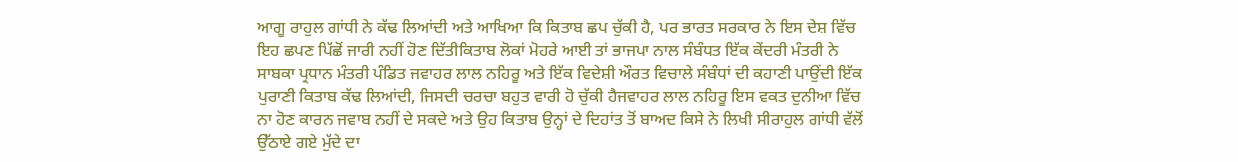ਆਗੂ ਰਾਹੁਲ ਗਾਂਧੀ ਨੇ ਕੱਢ ਲਿਆਂਦੀ ਅਤੇ ਆਖਿਆ ਕਿ ਕਿਤਾਬ ਛਪ ਚੁੱਕੀ ਹੈ, ਪਰ ਭਾਰਤ ਸਰਕਾਰ ਨੇ ਇਸ ਦੇਸ਼ ਵਿੱਚ ਇਹ ਛਪਣ ਪਿੱਛੋਂ ਜਾਰੀ ਨਹੀਂ ਹੋਣ ਦਿੱਤੀਕਿਤਾਬ ਲੋਕਾਂ ਮੋਹਰੇ ਆਈ ਤਾਂ ਭਾਜਪਾ ਨਾਲ ਸੰਬੰਧਤ ਇੱਕ ਕੇਂਦਰੀ ਮੰਤਰੀ ਨੇ ਸਾਬਕਾ ਪ੍ਰਧਾਨ ਮੰਤਰੀ ਪੰਡਿਤ ਜਵਾਹਰ ਲਾਲ ਨਹਿਰੂ ਅਤੇ ਇੱਕ ਵਿਦੇਸ਼ੀ ਔਰਤ ਵਿਚਾਲੇ ਸੰਬੰਧਾਂ ਦੀ ਕਹਾਣੀ ਪਾਉਂਦੀ ਇੱਕ ਪੁਰਾਣੀ ਕਿਤਾਬ ਕੱਢ ਲਿਆਂਦੀ, ਜਿਸਦੀ ਚਰਚਾ ਬਹੁਤ ਵਾਰੀ ਹੋ ਚੁੱਕੀ ਹੈਜਵਾਹਰ ਲਾਲ ਨਹਿਰੂ ਇਸ ਵਕਤ ਦੁਨੀਆ ਵਿੱਚ ਨਾ ਹੋਣ ਕਾਰਨ ਜਵਾਬ ਨਹੀਂ ਦੇ ਸਕਦੇ ਅਤੇ ਉਹ ਕਿਤਾਬ ਉਨ੍ਹਾਂ ਦੇ ਦਿਹਾਂਤ ਤੋਂ ਬਾਅਦ ਕਿਸੇ ਨੇ ਲਿਖੀ ਸੀਰਾਹੁਲ ਗਾਂਧੀ ਵੱਲੋਂ ਉੱਠਾਏ ਗਏ ਮੁੱਦੇ ਦਾ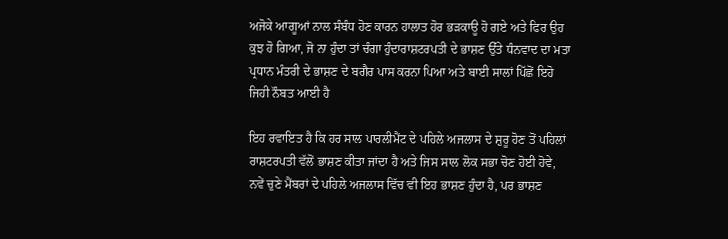ਅਜੋਕੇ ਆਗੂਆਂ ਨਾਲ ਸੰਬੰਧ ਹੋਣ ਕਾਰਨ ਹਾਲਾਤ ਹੋਰ ਭੜਕਾਊ ਹੋ ਗਏ ਅਤੇ ਫਿਰ ਉਹ ਕੁਝ ਹੋ ਗਿਆ, ਜੋ ਨਾ ਹੁੰਦਾ ਤਾਂ ਚੰਗਾ ਹੁੰਦਾਰਾਸ਼ਟਰਪਤੀ ਦੇ ਭਾਸ਼ਣ ਉੱਤੇ ਧੰਨਵਾਦ ਦਾ ਮਤਾ ਪ੍ਰਧਾਨ ਮੰਤਰੀ ਦੇ ਭਾਸ਼ਣ ਦੇ ਬਗੈਰ ਪਾਸ ਕਰਨਾ ਪਿਆ ਅਤੇ ਬਾਈ ਸਾਲਾਂ ਪਿੱਛੋਂ ਇਹੋ ਜਿਹੀ ਨੌਬਤ ਆਈ ਹੈ

ਇਹ ਰਵਾਇਤ ਹੈ ਕਿ ਹਰ ਸਾਲ ਪਾਰਲੀਮੈਂਟ ਦੇ ਪਹਿਲੇ ਅਜਲਾਸ ਦੇ ਸ਼ੁਰੂ ਹੋਣ ਤੋਂ ਪਹਿਲਾਂ ਰਾਸ਼ਟਰਪਤੀ ਵੱਲੋਂ ਭਾਸ਼ਣ ਕੀਤਾ ਜਾਂਦਾ ਹੈ ਅਤੇ ਜਿਸ ਸਾਲ ਲੋਕ ਸਭਾ ਚੋਣ ਹੋਈ ਹੋਵੇ, ਨਵੇਂ ਚੁਣੇ ਮੈਂਬਰਾਂ ਦੇ ਪਹਿਲੇ ਅਜਲਾਸ ਵਿੱਚ ਵੀ ਇਹ ਭਾਸ਼ਣ ਹੁੰਦਾ ਹੈ, ਪਰ ਭਾਸ਼ਣ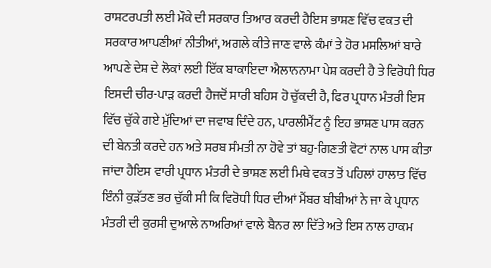ਰਾਸ਼ਟਰਪਤੀ ਲਈ ਮੌਕੇ ਦੀ ਸਰਕਾਰ ਤਿਆਰ ਕਰਦੀ ਹੈਇਸ ਭਾਸ਼ਣ ਵਿੱਚ ਵਕਤ ਦੀ ਸਰਕਾਰ ਆਪਣੀਆਂ ਨੀਤੀਆਂ, ਅਗਲੇ ਕੀਤੇ ਜਾਣ ਵਾਲੇ ਕੰਮਾਂ ਤੇ ਹੋਰ ਮਸਲਿਆਂ ਬਾਰੇ ਆਪਣੇ ਦੇਸ਼ ਦੇ ਲੋਕਾਂ ਲਈ ਇੱਕ ਬਾਕਾਇਦਾ ਐਲਾਨਨਾਮਾ ਪੇਸ਼ ਕਰਦੀ ਹੈ ਤੇ ਵਿਰੋਧੀ ਧਿਰ ਇਸਦੀ ਚੀਰ-ਪਾੜ ਕਰਦੀ ਹੈਜਦੋਂ ਸਾਰੀ ਬਹਿਸ ਹੋ ਚੁੱਕਦੀ ਹੈ, ਫਿਰ ਪ੍ਰਧਾਨ ਮੰਤਰੀ ਇਸ ਵਿੱਚ ਚੁੱਕੇ ਗਏ ਮੁੱਦਿਆਂ ਦਾ ਜਵਾਬ ਦਿੰਦੇ ਹਨ, ਪਾਰਲੀਮੈਂਟ ਨੂੰ ਇਹ ਭਾਸ਼ਣ ਪਾਸ ਕਰਨ ਦੀ ਬੇਨਤੀ ਕਰਦੇ ਹਨ ਅਤੇ ਸਰਬ ਸੰਮਤੀ ਨਾ ਹੋਵੇ ਤਾਂ ਬਹੁ-ਗਿਣਤੀ ਵੋਟਾਂ ਨਾਲ ਪਾਸ ਕੀਤਾ ਜਾਂਦਾ ਹੈਇਸ ਵਾਰੀ ਪ੍ਰਧਾਨ ਮੰਤਰੀ ਦੇ ਭਾਸ਼ਣ ਲਈ ਮਿਥੇ ਵਕਤ ਤੋਂ ਪਹਿਲਾਂ ਹਾਲਾਤ ਵਿੱਚ ਇੰਨੀ ਕੁੜੱਤਣ ਭਰ ਚੁੱਕੀ ਸੀ ਕਿ ਵਿਰੋਧੀ ਧਿਰ ਦੀਆਂ ਮੈਂਬਰ ਬੀਬੀਆਂ ਨੇ ਜਾ ਕੇ ਪ੍ਰਧਾਨ ਮੰਤਰੀ ਦੀ ਕੁਰਸੀ ਦੁਆਲੇ ਨਾਅਰਿਆਂ ਵਾਲੇ ਬੈਨਰ ਲਾ ਦਿੱਤੇ ਅਤੇ ਇਸ ਨਾਲ ਹਾਕਮ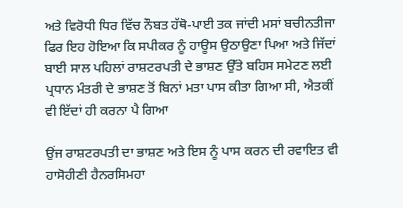ਅਤੇ ਵਿਰੋਧੀ ਧਿਰ ਵਿੱਚ ਨੌਬਤ ਹੱਥੋ-ਪਾਈ ਤਕ ਜਾਂਦੀ ਮਸਾਂ ਬਚੀਨਤੀਜਾ ਫਿਰ ਇਹ ਹੋਇਆ ਕਿ ਸਪੀਕਰ ਨੂੰ ਹਾਊਸ ਉਠਾਉਣਾ ਪਿਆ ਅਤੇ ਜਿੱਦਾਂ ਬਾਈ ਸਾਲ ਪਹਿਲਾਂ ਰਾਸ਼ਟਰਪਤੀ ਦੇ ਭਾਸ਼ਣ ਉੱਤੇ ਬਹਿਸ ਸਮੇਟਣ ਲਈ ਪ੍ਰਧਾਨ ਮੰਤਰੀ ਦੇ ਭਾਸ਼ਣ ਤੋਂ ਬਿਨਾਂ ਮਤਾ ਪਾਸ ਕੀਤਾ ਗਿਆ ਸੀ, ਐਤਕੀਂ ਵੀ ਇੱਦਾਂ ਹੀ ਕਰਨਾ ਪੈ ਗਿਆ

ਉਂਜ ਰਾਸ਼ਟਰਪਤੀ ਦਾ ਭਾਸ਼ਣ ਅਤੇ ਇਸ ਨੂੰ ਪਾਸ ਕਰਨ ਦੀ ਰਵਾਇਤ ਵੀ ਹਾਸੋਹੀਣੀ ਹੈਨਰਸਿਮਹਾ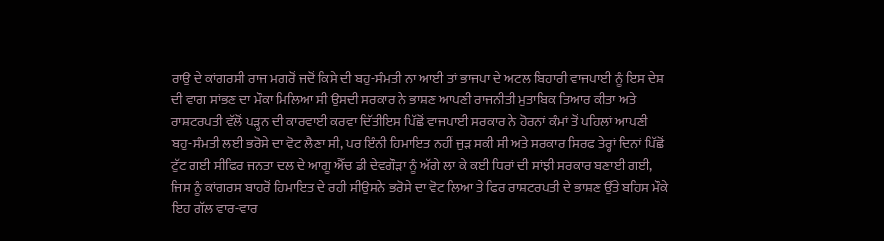ਰਾਉ ਦੇ ਕਾਂਗਰਸੀ ਰਾਜ ਮਗਰੋਂ ਜਦੋਂ ਕਿਸੇ ਦੀ ਬਹੁ-ਸੰਮਤੀ ਨਾ ਆਈ ਤਾਂ ਭਾਜਪਾ ਦੇ ਅਟਲ ਬਿਹਾਰੀ ਵਾਜਪਾਈ ਨੂੰ ਇਸ ਦੇਸ਼ ਦੀ ਵਾਗ ਸਾਂਭਣ ਦਾ ਮੌਕਾ ਮਿਲਿਆ ਸੀ ਉਸਦੀ ਸਰਕਾਰ ਨੇ ਭਾਸ਼ਣ ਆਪਣੀ ਰਾਜਨੀਤੀ ਮੁਤਾਬਿਕ ਤਿਆਰ ਕੀਤਾ ਅਤੇ ਰਾਸ਼ਟਰਪਤੀ ਵੱਲੋਂ ਪੜ੍ਹਨ ਦੀ ਕਾਰਵਾਈ ਕਰਵਾ ਦਿੱਤੀਇਸ ਪਿੱਛੋਂ ਵਾਜਪਾਈ ਸਰਕਾਰ ਨੇ ਹੋਰਨਾਂ ਕੰਮਾਂ ਤੋਂ ਪਹਿਲਾਂ ਆਪਣੀ ਬਹੁ-ਸੰਮਤੀ ਲਈ ਭਰੋਸੇ ਦਾ ਵੋਟ ਲੈਣਾ ਸੀ, ਪਰ ਇੰਨੀ ਹਿਮਾਇਤ ਨਹੀਂ ਜੁੜ ਸਕੀ ਸੀ ਅਤੇ ਸਰਕਾਰ ਸਿਰਫ ਤੇਰ੍ਹਾਂ ਦਿਨਾਂ ਪਿੱਛੋਂ ਟੁੱਟ ਗਈ ਸੀਫਿਰ ਜਨਤਾ ਦਲ ਦੇ ਆਗੂ ਐੱਚ ਡੀ ਦੇਵਗੌੜਾ ਨੂੰ ਅੱਗੇ ਲਾ ਕੇ ਕਈ ਧਿਰਾਂ ਦੀ ਸਾਂਝੀ ਸਰਕਾਰ ਬਣਾਈ ਗਈ, ਜਿਸ ਨੂੰ ਕਾਂਗਰਸ ਬਾਹਰੋਂ ਹਿਮਾਇਤ ਦੇ ਰਹੀ ਸੀਉਸਨੇ ਭਰੋਸੇ ਦਾ ਵੋਟ ਲਿਆ ਤੇ ਫਿਰ ਰਾਸ਼ਟਰਪਤੀ ਦੇ ਭਾਸ਼ਣ ਉੱਤੇ ਬਹਿਸ ਮੌਕੇ ਇਹ ਗੱਲ ਵਾਰ-ਵਾਰ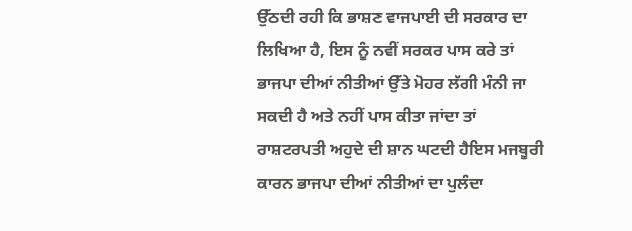ਉੱਠਦੀ ਰਹੀ ਕਿ ਭਾਸ਼ਣ ਵਾਜਪਾਈ ਦੀ ਸਰਕਾਰ ਦਾ ਲਿਖਿਆ ਹੈ, ਇਸ ਨੂੰ ਨਵੀਂ ਸਰਕਰ ਪਾਸ ਕਰੇ ਤਾਂ ਭਾਜਪਾ ਦੀਆਂ ਨੀਤੀਆਂ ਉੱਤੇ ਮੋਹਰ ਲੱਗੀ ਮੰਨੀ ਜਾ ਸਕਦੀ ਹੈ ਅਤੇ ਨਹੀਂ ਪਾਸ ਕੀਤਾ ਜਾਂਦਾ ਤਾਂ ਰਾਸ਼ਟਰਪਤੀ ਅਹੁਦੇ ਦੀ ਸ਼ਾਨ ਘਟਦੀ ਹੈਇਸ ਮਜਬੂਰੀ ਕਾਰਨ ਭਾਜਪਾ ਦੀਆਂ ਨੀਤੀਆਂ ਦਾ ਪੁਲੰਦਾ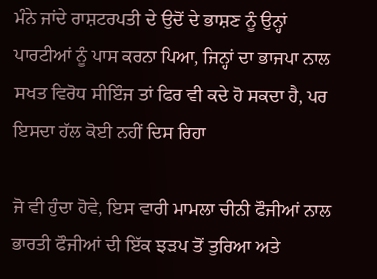ਮੰਨੇ ਜਾਂਦੇ ਰਾਸ਼ਟਰਪਤੀ ਦੇ ਉਦੋਂ ਦੇ ਭਾਸ਼ਣ ਨੂੰ ਉਨ੍ਹਾਂ ਪਾਰਟੀਆਂ ਨੂੰ ਪਾਸ ਕਰਨਾ ਪਿਆ, ਜਿਨ੍ਹਾਂ ਦਾ ਭਾਜਪਾ ਨਾਲ ਸਖਤ ਵਿਰੋਧ ਸੀਇੰਜ ਤਾਂ ਫਿਰ ਵੀ ਕਦੇ ਹੋ ਸਕਦਾ ਹੈ, ਪਰ ਇਸਦਾ ਹੱਲ ਕੋਈ ਨਹੀਂ ਦਿਸ ਰਿਹਾ

ਜੋ ਵੀ ਹੁੰਦਾ ਹੋਵੇ, ਇਸ ਵਾਰੀ ਮਾਮਲਾ ਚੀਨੀ ਫੌਜੀਆਂ ਨਾਲ ਭਾਰਤੀ ਫੌਜੀਆਂ ਦੀ ਇੱਕ ਝੜਪ ਤੋਂ ਤੁਰਿਆ ਅਤੇ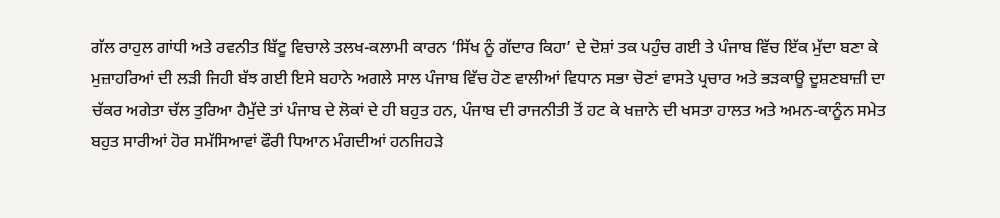ਗੱਲ ਰਾਹੁਲ ਗਾਂਧੀ ਅਤੇ ਰਵਨੀਤ ਬਿੱਟੂ ਵਿਚਾਲੇ ਤਲਖ-ਕਲਾਮੀ ਕਾਰਨ ‘ਸਿੱਖ ਨੂੰ ਗੱਦਾਰ ਕਿਹਾ’ ਦੇ ਦੋਸ਼ਾਂ ਤਕ ਪਹੁੰਚ ਗਈ ਤੇ ਪੰਜਾਬ ਵਿੱਚ ਇੱਕ ਮੁੱਦਾ ਬਣਾ ਕੇ ਮੁਜ਼ਾਹਰਿਆਂ ਦੀ ਲੜੀ ਜਿਹੀ ਬੱਝ ਗਈ ਇਸੇ ਬਹਾਨੇ ਅਗਲੇ ਸਾਲ ਪੰਜਾਬ ਵਿੱਚ ਹੋਣ ਵਾਲੀਆਂ ਵਿਧਾਨ ਸਭਾ ਚੋਣਾਂ ਵਾਸਤੇ ਪ੍ਰਚਾਰ ਅਤੇ ਭੜਕਾਊ ਦੂਸ਼ਣਬਾਜ਼ੀ ਦਾ ਚੱਕਰ ਅਗੇਤਾ ਚੱਲ ਤੁਰਿਆ ਹੈਮੁੱਦੇ ਤਾਂ ਪੰਜਾਬ ਦੇ ਲੋਕਾਂ ਦੇ ਹੀ ਬਹੁਤ ਹਨ, ਪੰਜਾਬ ਦੀ ਰਾਜਨੀਤੀ ਤੋਂ ਹਟ ਕੇ ਖਜ਼ਾਨੇ ਦੀ ਖਸਤਾ ਹਾਲਤ ਅਤੇ ਅਮਨ-ਕਾਨੂੰਨ ਸਮੇਤ ਬਹੁਤ ਸਾਰੀਆਂ ਹੋਰ ਸਮੱਸਿਆਵਾਂ ਫੌਰੀ ਧਿਆਨ ਮੰਗਦੀਆਂ ਹਨਜਿਹੜੇ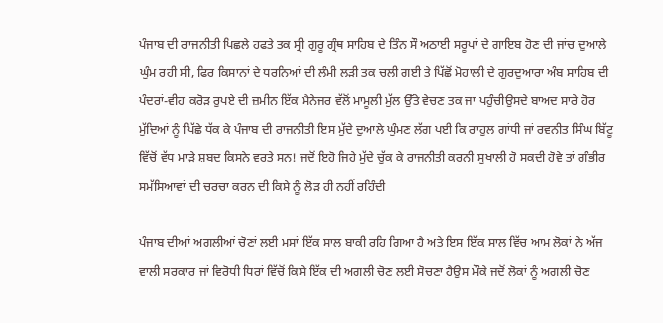ਪੰਜਾਬ ਦੀ ਰਾਜਨੀਤੀ ਪਿਛਲੇ ਹਫਤੇ ਤਕ ਸ੍ਰੀ ਗੁਰੂ ਗ੍ਰੰਥ ਸਾਹਿਬ ਦੇ ਤਿੰਨ ਸੌ ਅਠਾਈ ਸਰੂਪਾਂ ਦੇ ਗਾਇਬ ਹੋਣ ਦੀ ਜਾਂਚ ਦੁਆਲੇ ਘੁੰਮ ਰਹੀ ਸੀ, ਫਿਰ ਕਿਸਾਨਾਂ ਦੇ ਧਰਨਿਆਂ ਦੀ ਲੰਮੀ ਲੜੀ ਤਕ ਚਲੀ ਗਈ ਤੇ ਪਿੱਛੋਂ ਮੋਹਾਲੀ ਦੇ ਗੁਰਦੁਆਰਾ ਅੰਬ ਸਾਹਿਬ ਦੀ ਪੰਦਰਾਂ-ਵੀਹ ਕਰੋੜ ਰੁਪਏ ਦੀ ਜ਼ਮੀਨ ਇੱਕ ਮੈਨੇਜਰ ਵੱਲੋਂ ਮਾਮੂਲੀ ਮੁੱਲ ਉੱਤੇ ਵੇਚਣ ਤਕ ਜਾ ਪਹੁੰਚੀਉਸਦੇ ਬਾਅਦ ਸਾਰੇ ਹੋਰ ਮੁੱਦਿਆਂ ਨੂੰ ਪਿੱਛੇ ਧੱਕ ਕੇ ਪੰਜਾਬ ਦੀ ਰਾਜਨੀਤੀ ਇਸ ਮੁੱਦੇ ਦੁਆਲੇ ਘੁੰਮਣ ਲੱਗ ਪਈ ਕਿ ਰਾਹੁਲ ਗਾਂਧੀ ਜਾਂ ਰਵਨੀਤ ਸਿੰਘ ਬਿੱਟੂ ਵਿੱਚੋਂ ਵੱਧ ਮਾੜੇ ਸ਼ਬਦ ਕਿਸਨੇ ਵਰਤੇ ਸਨ! ਜਦੋਂ ਇਹੋ ਜਿਹੇ ਮੁੱਦੇ ਚੁੱਕ ਕੇ ਰਾਜਨੀਤੀ ਕਰਨੀ ਸੁਖਾਲੀ ਹੋ ਸਕਦੀ ਹੋਵੇ ਤਾਂ ਗੰਭੀਰ ਸਮੱਸਿਆਵਾਂ ਦੀ ਚਰਚਾ ਕਰਨ ਦੀ ਕਿਸੇ ਨੂੰ ਲੋੜ ਹੀ ਨਹੀਂ ਰਹਿੰਦੀ

ਪੰਜਾਬ ਦੀਆਂ ਅਗਲੀਆਂ ਚੋਣਾਂ ਲਈ ਮਸਾਂ ਇੱਕ ਸਾਲ ਬਾਕੀ ਰਹਿ ਗਿਆ ਹੈ ਅਤੇ ਇਸ ਇੱਕ ਸਾਲ ਵਿੱਚ ਆਮ ਲੋਕਾਂ ਨੇ ਅੱਜ ਵਾਲੀ ਸਰਕਾਰ ਜਾਂ ਵਿਰੋਧੀ ਧਿਰਾਂ ਵਿੱਚੋਂ ਕਿਸੇ ਇੱਕ ਦੀ ਅਗਲੀ ਚੋਣ ਲਈ ਸੋਚਣਾ ਹੈਉਸ ਮੌਕੇ ਜਦੋਂ ਲੋਕਾਂ ਨੂੰ ਅਗਲੀ ਚੋਣ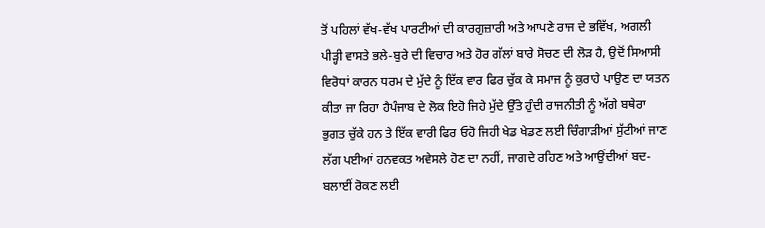ਤੋਂ ਪਹਿਲਾਂ ਵੱਖ-ਵੱਖ ਪਾਰਟੀਆਂ ਦੀ ਕਾਰਗੁਜ਼ਾਰੀ ਅਤੇ ਆਪਣੇ ਰਾਜ ਦੇ ਭਵਿੱਖ, ਅਗਲੀ ਪੀੜ੍ਹੀ ਵਾਸਤੇ ਭਲੇ-ਬੁਰੇ ਦੀ ਵਿਚਾਰ ਅਤੇ ਹੋਰ ਗੱਲਾਂ ਬਾਰੇ ਸੋਚਣ ਦੀ ਲੋੜ ਹੈ, ਉਦੋਂ ਸਿਆਸੀ ਵਿਰੋਧਾਂ ਕਾਰਨ ਧਰਮ ਦੇ ਮੁੱਦੇ ਨੂੰ ਇੱਕ ਵਾਰ ਫਿਰ ਚੁੱਕ ਕੇ ਸਮਾਜ ਨੂੰ ਕੁਰਾਹੇ ਪਾਉਣ ਦਾ ਯਤਨ ਕੀਤਾ ਜਾ ਰਿਹਾ ਹੈਪੰਜਾਬ ਦੇ ਲੋਕ ਇਹੋ ਜਿਹੇ ਮੁੱਦੇ ਉੱਤੇ ਹੁੰਦੀ ਰਾਜਨੀਤੀ ਨੂੰ ਅੱਗੇ ਬਥੇਰਾ ਭੁਗਤ ਚੁੱਕੇ ਹਨ ਤੇ ਇੱਕ ਵਾਰੀ ਫਿਰ ਓਹੋ ਜਿਹੀ ਖੇਡ ਖੇਡਣ ਲਈ ਚਿੰਗਾੜੀਆਂ ਸੁੱਟੀਆਂ ਜਾਣ ਲੱਗ ਪਈਆਂ ਹਨਵਕਤ ਅਵੇਸਲੇ ਹੋਣ ਦਾ ਨਹੀਂ, ਜਾਗਦੇ ਰਹਿਣ ਅਤੇ ਆਉਂਦੀਆਂ ਬਦ-ਬਲਾਈਂ ਰੋਕਣ ਲਈ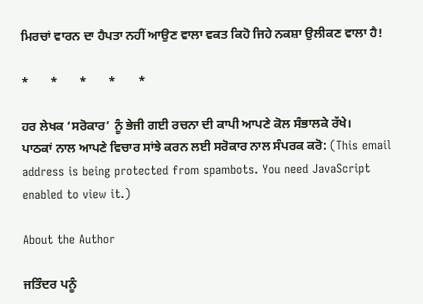ਮਿਰਚਾਂ ਵਾਰਨ ਦਾ ਹੈਪਤਾ ਨਹੀਂ ਆਉਣ ਵਾਲਾ ਵਕਤ ਕਿਹੋ ਜਿਹੇ ਨਕਸ਼ਾ ਉਲੀਕਣ ਵਾਲਾ ਹੈ!

*       *       *       *       *

ਹਰ ਲੇਖਕ ‘ਸਰੋਕਾਰ’ ਨੂੰ ਭੇਜੀ ਗਈ ਰਚਨਾ ਦੀ ਕਾਪੀ ਆਪਣੇ ਕੋਲ ਸੰਭਾਲਕੇ ਰੱਖੇ।
ਪਾਠਕਾਂ ਨਾਲ ਆਪਣੇ ਵਿਚਾਰ ਸਾਂਝੇ ਕਰਨ ਲਈ ਸਰੋਕਾਰ ਨਾਲ ਸੰਪਰਕ ਕਰੋ: (This email address is being protected from spambots. You need JavaScript enabled to view it.)

About the Author

ਜਤਿੰਦਰ ਪਨੂੰ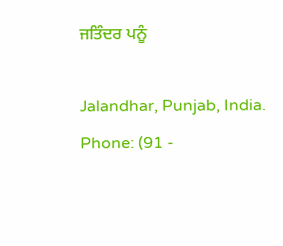ਜਤਿੰਦਰ ਪਨੂੰ

Jalandhar, Punjab, India.
Phone: (91 -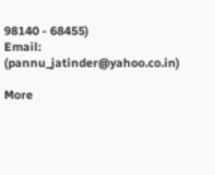98140 - 68455)
Email: (pannu_jatinder@yahoo.co.in)

More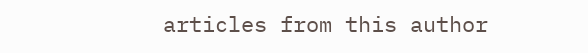articles from this author